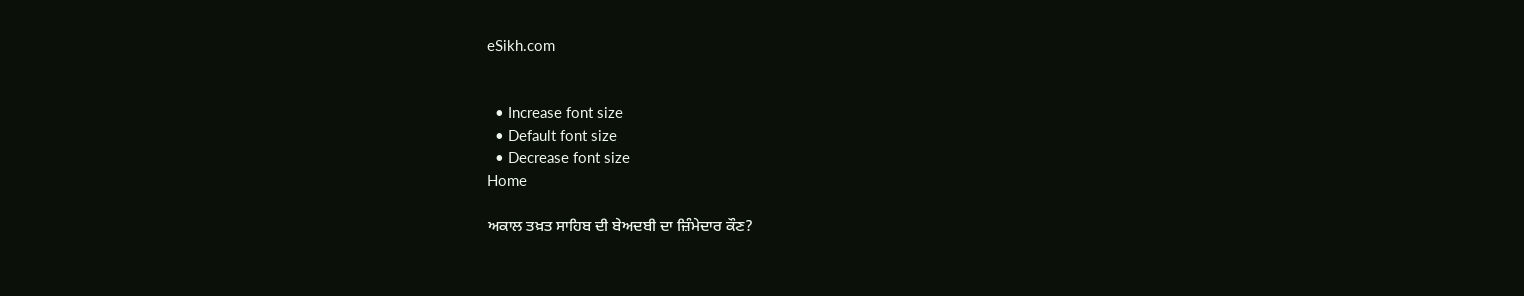eSikh.com


  • Increase font size
  • Default font size
  • Decrease font size
Home

ਅਕਾਲ ਤਖ਼ਤ ਸਾਹਿਬ ਦੀ ਬੇਅਦਬੀ ਦਾ ਜ਼ਿੰਮੇਦਾਰ ਕੌਣ?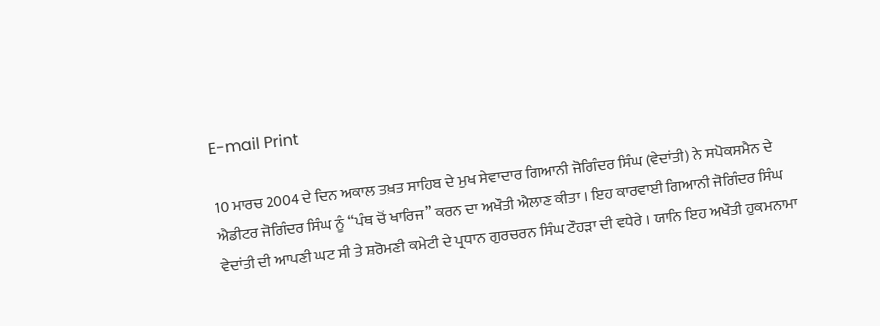E-mail Print

10 ਮਾਰਚ 2004 ਦੇ ਦਿਨ ਅਕਾਲ ਤਖ਼ਤ ਸਾਹਿਬ ਦੇ ਮੁਖ ਸੇਵਾਦਾਰ ਗਿਆਨੀ ਜੋਗਿੰਦਰ ਸਿੰਘ (ਵੇਦਾਂਤੀ) ਨੇ ਸਪੋਕਸਮੈਨ ਦੇ ਐਡੀਟਰ ਜੋਗਿੰਦਰ ਸਿੰਘ ਨੂੰ “ਪੰਥ ਚੋਂ ਖਾਰਿਜ” ਕਰਨ ਦਾ ਅਖੌਤੀ ਐਲਾਣ ਕੀਤਾ । ਇਹ ਕਾਰਵਾਈ ਗਿਆਨੀ ਜੋਗਿੰਦਰ ਸਿੰਘ ਵੇਦਾਂਤੀ ਦੀ ਆਪਣੀ ਘਟ ਸੀ ਤੇ ਸ਼ਰੋਮਣੀ ਕਮੇਟੀ ਦੇ ਪ੍ਰਧਾਨ ਗੁਰਚਰਨ ਸਿੰਘ ਟੌਹੜਾ ਦੀ ਵਧੇਰੇ । ਯਾਨਿ ਇਹ ਅਖੌਤੀ ਹੁਕਮਨਾਮਾ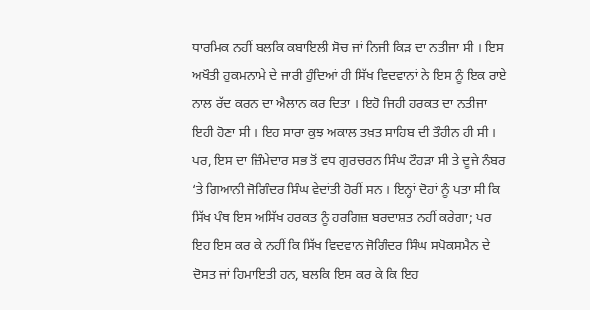ਧਾਰਮਿਕ ਨਹੀਂ ਬਲਕਿ ਕਬਾਇਲੀ ਸੋਚ ਜਾਂ ਨਿਜੀ ਕਿੜ ਦਾ ਨਤੀਜਾ ਸੀ । ਇਸ ਅਖੌਤੀ ਹੁਕਮਨਾਮੇ ਦੇ ਜਾਰੀ ਹੁੰਦਿਆਂ ਹੀ ਸਿੱਖ ਵਿਦਵਾਨਾਂ ਨੇ ਇਸ ਨੂੰ ਇਕ ਰਾਏ ਨਾਲ ਰੱਦ ਕਰਨ ਦਾ ਐਲਾਨ ਕਰ ਦਿਤਾ । ਇਹੋ ਜਿਹੀ ਹਰਕਤ ਦਾ ਨਤੀਜਾ ਇਹੀ ਹੋਣਾ ਸੀ । ਇਹ ਸਾਰਾ ਕੁਝ ਅਕਾਲ ਤਖ਼ਤ ਸਾਹਿਬ ਦੀ ਤੌਹੀਨ ਹੀ ਸੀ । ਪਰ, ਇਸ ਦਾ ਜ਼ਿੰਮੇਦਾਰ ਸਭ ਤੋਂ ਵਧ ਗੁਰਚਰਨ ਸਿੰਘ ਟੌਹੜਾ ਸੀ ਤੇ ਦੂਜੇ ਨੰਬਰ ‘ਤੇ ਗਿਆਨੀ ਜੋਗਿੰਦਰ ਸਿੰਘ ਵੇਦਾਂਤੀ ਹੋਰੀਂ ਸਨ । ਇਨ੍ਹਾਂ ਦੋਹਾਂ ਨੂੰ ਪਤਾ ਸੀ ਕਿ ਸਿੱਖ ਪੰਥ ਇਸ ਅਸਿੱਖ ਹਰਕਤ ਨੂੰ ਹਰਗਿਜ਼ ਬਰਦਾਸ਼ਤ ਨਹੀਂ ਕਰੇਗਾ; ਪਰ ਇਹ ਇਸ ਕਰ ਕੇ ਨਹੀਂ ਕਿ ਸਿੱਖ ਵਿਦਵਾਨ ਜੋਗਿੰਦਰ ਸਿੰਘ ਸਪੋਕਸਮੈਨ ਦੇ ਦੋਸਤ ਜਾਂ ਹਿਮਾਇਤੀ ਹਨ, ਬਲਕਿ ਇਸ ਕਰ ਕੇ ਕਿ ਇਹ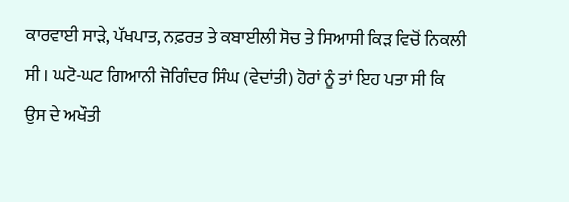ਕਾਰਵਾਈ ਸਾੜੇ, ਪੱਖਪਾਤ, ਨਫ਼ਰਤ ਤੇ ਕਬਾਈਲੀ ਸੋਚ ਤੇ ਸਿਆਸੀ ਕਿੜ ਵਿਚੋਂ ਨਿਕਲੀ ਸੀ । ਘਟੋ-ਘਟ ਗਿਆਨੀ ਜੋਗਿੰਦਰ ਸਿੰਘ (ਵੇਦਾਂਤੀ) ਹੋਰਾਂ ਨੂੰ ਤਾਂ ਇਹ ਪਤਾ ਸੀ ਕਿ ਉਸ ਦੇ ਅਖੌਤੀ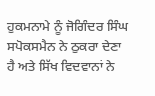ਹੁਕਮਨਾਮੇ ਨੂੰ ਜੋਗਿੰਦਰ ਸਿੰਘ ਸਪੋਕਸਮੈਨ ਨੇ ਠੁਕਰਾ ਦੇਣਾ ਹੈ ਅਤੇ ਸਿੱਖ ਵਿਦਵਾਨਾਂ ਨੇ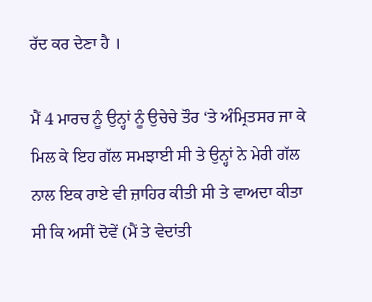ਰੱਦ ਕਰ ਦੇਣਾ ਹੈ ।

ਮੈਂ 4 ਮਾਰਚ ਨੂੰ ਉਨ੍ਹਾਂ ਨੂੰ ਉਚੇਚੇ ਤੌਰ ‘ਤੇ ਅੰਮ੍ਰਿਤਸਰ ਜਾ ਕੇ ਮਿਲ ਕੇ ਇਹ ਗੱਲ ਸਮਝਾਈ ਸੀ ਤੇ ਉਨ੍ਹਾਂ ਨੇ ਮੇਰੀ ਗੱਲ ਨਾਲ ਇਕ ਰਾਏ ਵੀ ਜ਼ਾਹਿਰ ਕੀਤੀ ਸੀ ਤੇ ਵਾਅਦਾ ਕੀਤਾ ਸੀ ਕਿ ਅਸੀਂ ਦੋਵੇਂ (ਮੈਂ ਤੇ ਵੇਦਾਂਤੀ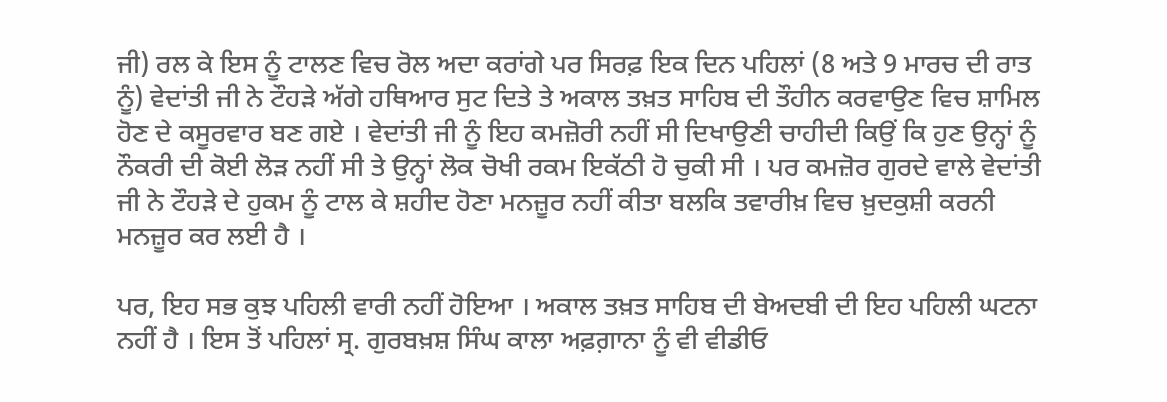ਜੀ) ਰਲ ਕੇ ਇਸ ਨੂੰ ਟਾਲਣ ਵਿਚ ਰੋਲ ਅਦਾ ਕਰਾਂਗੇ ਪਰ ਸਿਰਫ਼ ਇਕ ਦਿਨ ਪਹਿਲਾਂ (8 ਅਤੇ 9 ਮਾਰਚ ਦੀ ਰਾਤ ਨੂੰ) ਵੇਦਾਂਤੀ ਜੀ ਨੇ ਟੌਹੜੇ ਅੱਗੇ ਹਥਿਆਰ ਸੁਟ ਦਿਤੇ ਤੇ ਅਕਾਲ ਤਖ਼ਤ ਸਾਹਿਬ ਦੀ ਤੌਹੀਨ ਕਰਵਾਉਣ ਵਿਚ ਸ਼ਾਮਿਲ ਹੋਣ ਦੇ ਕਸੂਰਵਾਰ ਬਣ ਗਏ । ਵੇਦਾਂਤੀ ਜੀ ਨੂੰ ਇਹ ਕਮਜ਼ੋਰੀ ਨਹੀਂ ਸੀ ਦਿਖਾਉਣੀ ਚਾਹੀਦੀ ਕਿਉਂ ਕਿ ਹੁਣ ਉਨ੍ਹਾਂ ਨੂੰ ਨੌਕਰੀ ਦੀ ਕੋਈ ਲੋੜ ਨਹੀਂ ਸੀ ਤੇ ਉਨ੍ਹਾਂ ਲੋਕ ਚੋਖੀ ਰਕਮ ਇਕੱਠੀ ਹੋ ਚੁਕੀ ਸੀ । ਪਰ ਕਮਜ਼ੋਰ ਗੁਰਦੇ ਵਾਲੇ ਵੇਦਾਂਤੀ ਜੀ ਨੇ ਟੌਹੜੇ ਦੇ ਹੁਕਮ ਨੂੰ ਟਾਲ ਕੇ ਸ਼ਹੀਦ ਹੋਣਾ ਮਨਜ਼ੂਰ ਨਹੀਂ ਕੀਤਾ ਬਲਕਿ ਤਵਾਰੀਖ਼ ਵਿਚ ਖ਼ੁਦਕੁਸ਼ੀ ਕਰਨੀ ਮਨਜ਼ੂਰ ਕਰ ਲਈ ਹੈ ।

ਪਰ, ਇਹ ਸਭ ਕੁਝ ਪਹਿਲੀ ਵਾਰੀ ਨਹੀਂ ਹੋਇਆ । ਅਕਾਲ ਤਖ਼ਤ ਸਾਹਿਬ ਦੀ ਬੇਅਦਬੀ ਦੀ ਇਹ ਪਹਿਲੀ ਘਟਨਾ ਨਹੀਂ ਹੈ । ਇਸ ਤੋਂ ਪਹਿਲਾਂ ਸ੍ਰ. ਗੁਰਬਖ਼ਸ਼ ਸਿੰਘ ਕਾਲਾ ਅਫ਼ਗ਼ਾਨਾ ਨੂੰ ਵੀ ਵੀਡੀਓ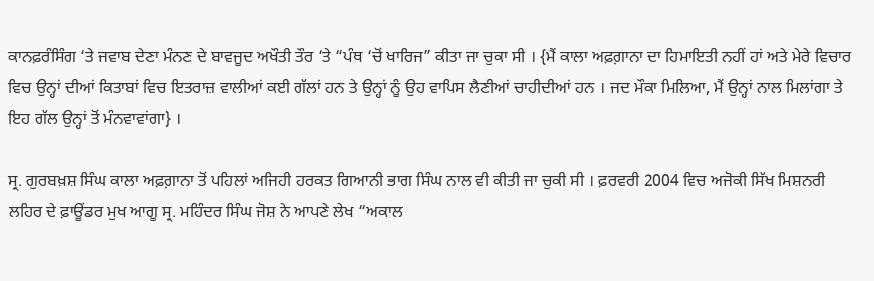ਕਾਨਫ਼ਰੰਸਿੰਗ ‘ਤੇ ਜਵਾਬ ਦੇਣਾ ਮੰਨਣ ਦੇ ਬਾਵਜੂਦ ਅਖੌਤੀ ਤੌਰ ‘ਤੇ “ਪੰਥ ‘ਚੋਂ ਖਾਰਿਜ” ਕੀਤਾ ਜਾ ਚੁਕਾ ਸੀ । {ਮੈਂ ਕਾਲਾ ਅਫ਼ਗ਼ਾਨਾ ਦਾ ਹਿਮਾਇਤੀ ਨਹੀਂ ਹਾਂ ਅਤੇ ਮੇਰੇ ਵਿਚਾਰ ਵਿਚ ਉਨ੍ਹਾਂ ਦੀਆਂ ਕਿਤਾਬਾਂ ਵਿਚ ਇਤਰਾਜ਼ ਵਾਲੀਆਂ ਕਈ ਗੱਲਾਂ ਹਨ ਤੇ ਉਨ੍ਹਾਂ ਨੂੰ ਉਹ ਵਾਪਿਸ ਲੈਣੀਆਂ ਚਾਹੀਦੀਆਂ ਹਨ । ਜਦ ਮੌਕਾ ਮਿਲਿਆ, ਮੈਂ ਉਨ੍ਹਾਂ ਨਾਲ ਮਿਲਾਂਗਾ ਤੇ ਇਹ ਗੱਲ ਉਨ੍ਹਾਂ ਤੋਂ ਮੰਨਵਾਵਾਂਗਾ} ।

ਸ੍ਰ. ਗੁਰਬਖ਼ਸ਼ ਸਿੰਘ ਕਾਲਾ ਅਫ਼ਗ਼ਾਨਾ ਤੋਂ ਪਹਿਲਾਂ ਅਜਿਹੀ ਹਰਕਤ ਗਿਆਨੀ ਭਾਗ ਸਿੰਘ ਨਾਲ ਵੀ ਕੀਤੀ ਜਾ ਚੁਕੀ ਸੀ । ਫ਼ਰਵਰੀ 2004 ਵਿਚ ਅਜੋਕੀ ਸਿੱਖ ਮਿਸ਼ਨਰੀ ਲਹਿਰ ਦੇ ਫ਼ਾਊਂਡਰ ਮੁਖ ਆਗੂ ਸ੍ਰ. ਮਹਿੰਦਰ ਸਿੰਘ ਜੋਸ਼ ਨੇ ਆਪਣੇ ਲੇਖ “ਅਕਾਲ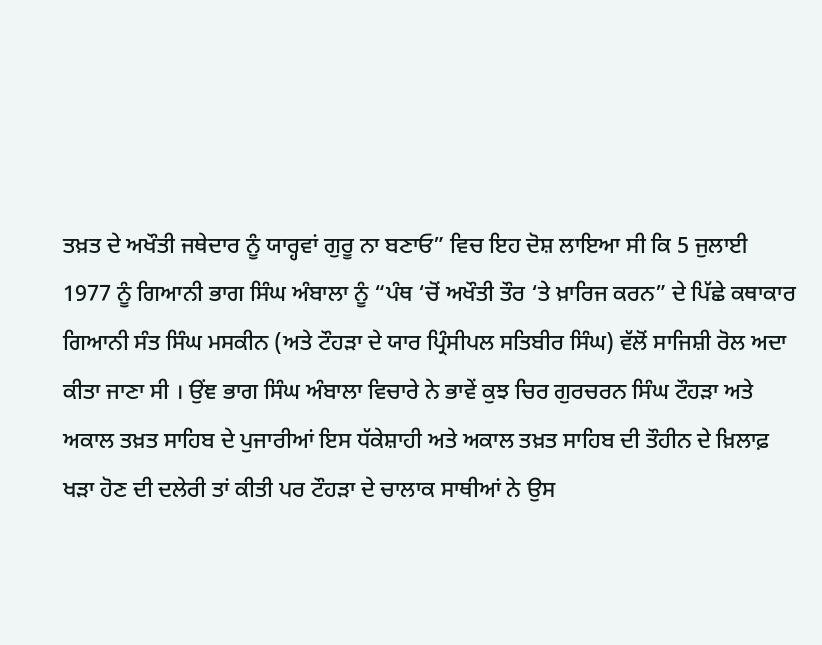ਤਖ਼ਤ ਦੇ ਅਖੌਤੀ ਜਥੇਦਾਰ ਨੂੰ ਯਾਰ੍ਹਵਾਂ ਗੁਰੂ ਨਾ ਬਣਾਓ” ਵਿਚ ਇਹ ਦੋਸ਼ ਲਾਇਆ ਸੀ ਕਿ 5 ਜੁਲਾਈ 1977 ਨੂੰ ਗਿਆਨੀ ਭਾਗ ਸਿੰਘ ਅੰਬਾਲਾ ਨੂੰ “ਪੰਥ ‘ਚੋਂ ਅਖੌਤੀ ਤੌਰ ‘ਤੇ ਖ਼ਾਰਿਜ ਕਰਨ” ਦੇ ਪਿੱਛੇ ਕਥਾਕਾਰ ਗਿਆਨੀ ਸੰਤ ਸਿੰਘ ਮਸਕੀਨ (ਅਤੇ ਟੌਹੜਾ ਦੇ ਯਾਰ ਪ੍ਰਿੰਸੀਪਲ ਸਤਿਬੀਰ ਸਿੰਘ) ਵੱਲੋਂ ਸਾਜਿਸ਼ੀ ਰੋਲ ਅਦਾ ਕੀਤਾ ਜਾਣਾ ਸੀ । ਉਂਞ ਭਾਗ ਸਿੰਘ ਅੰਬਾਲਾ ਵਿਚਾਰੇ ਨੇ ਭਾਵੇਂ ਕੁਝ ਚਿਰ ਗੁਰਚਰਨ ਸਿੰਘ ਟੌਹੜਾ ਅਤੇ ਅਕਾਲ ਤਖ਼ਤ ਸਾਹਿਬ ਦੇ ਪੁਜਾਰੀਆਂ ਇਸ ਧੱਕੇਸ਼ਾਹੀ ਅਤੇ ਅਕਾਲ ਤਖ਼ਤ ਸਾਹਿਬ ਦੀ ਤੌਹੀਨ ਦੇ ਖ਼ਿਲਾਫ਼ ਖੜਾ ਹੋਣ ਦੀ ਦਲੇਰੀ ਤਾਂ ਕੀਤੀ ਪਰ ਟੌਹੜਾ ਦੇ ਚਾਲਾਕ ਸਾਥੀਆਂ ਨੇ ਉਸ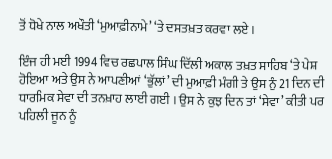ਤੋਂ ਧੋਖੇ ਨਾਲ ਅਖੌਤੀ ‘ਮੁਆਫ਼ੀਨਾਮੇ’ ‘ਤੇ ਦਸਤਖ਼ਤ ਕਰਵਾ ਲਏ ।

ਇੰਜ ਹੀ ਮਈ 1994 ਵਿਚ ਰਛਪਾਲ ਸਿੰਘ ਦਿੱਲੀ ਅਕਾਲ ਤਖ਼ਤ ਸਾਹਿਬ ‘ਤੇ ਪੇਸ਼ ਹੋਇਆ ਅਤੇ ਉਸ ਨੇ ਆਪਣੀਆਂ ‘ਭੁੱਲਾਂ’ ਦੀ ਮੁਆਫ਼ੀ ਮੰਗੀ ਤੇ ਉਸ ਨੁੰ 21 ਦਿਨ ਦੀ ਧਾਰਮਿਕ ਸੇਵਾ ਦੀ ਤਨਖ਼ਾਹ ਲਾਈ ਗਈ । ਉਸ ਨੇ ਕੁਝ ਦਿਨ ਤਾਂ ‘ਸੇਵਾ’ ਕੀਤੀ ਪਰ ਪਹਿਲੀ ਜੂਨ ਨੂੰ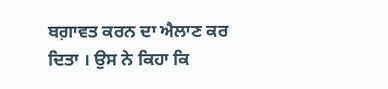ਬਗ਼ਾਵਤ ਕਰਨ ਦਾ ਐਲਾਣ ਕਰ ਦਿਤਾ । ਉਸ ਨੇ ਕਿਹਾ ਕਿ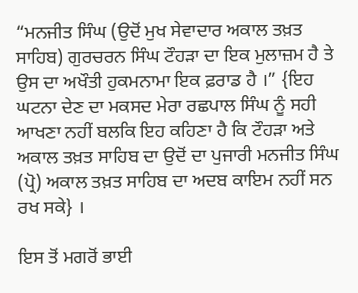“ਮਨਜੀਤ ਸਿੰਘ (ਉਦੋਂ ਮੁਖ ਸੇਵਾਦਾਰ ਅਕਾਲ ਤਖ਼ਤ ਸਾਹਿਬ) ਗੁਰਚਰਨ ਸਿੰਘ ਟੌਹੜਾ ਦਾ ਇਕ ਮੁਲਾਜ਼ਮ ਹੈ ਤੇ ਉਸ ਦਾ ਅਖੌਤੀ ਹੁਕਮਨਾਮਾ ਇਕ ਫ਼ਰਾਡ ਹੈ ।” {ਇਹ ਘਟਨਾ ਦੇਣ ਦਾ ਮਕਸਦ ਮੇਰਾ ਰਛਪਾਲ ਸਿੰਘ ਨੂੰ ਸਹੀ ਆਖਣਾ ਨਹੀਂ ਬਲਕਿ ਇਹ ਕਹਿਣਾ ਹੈ ਕਿ ਟੌਹੜਾ ਅਤੇ ਅਕਾਲ ਤਖ਼ਤ ਸਾਹਿਬ ਦਾ ਉਦੋਂ ਦਾ ਪੁਜਾਰੀ ਮਨਜੀਤ ਸਿੰਘ (ਪ੍ਰੋ) ਅਕਾਲ ਤਖ਼ਤ ਸਾਹਿਬ ਦਾ ਅਦਬ ਕਾਇਮ ਨਹੀਂ ਸਨ ਰਖ ਸਕੇ} ।

ਇਸ ਤੋਂ ਮਗਰੋਂ ਭਾਈ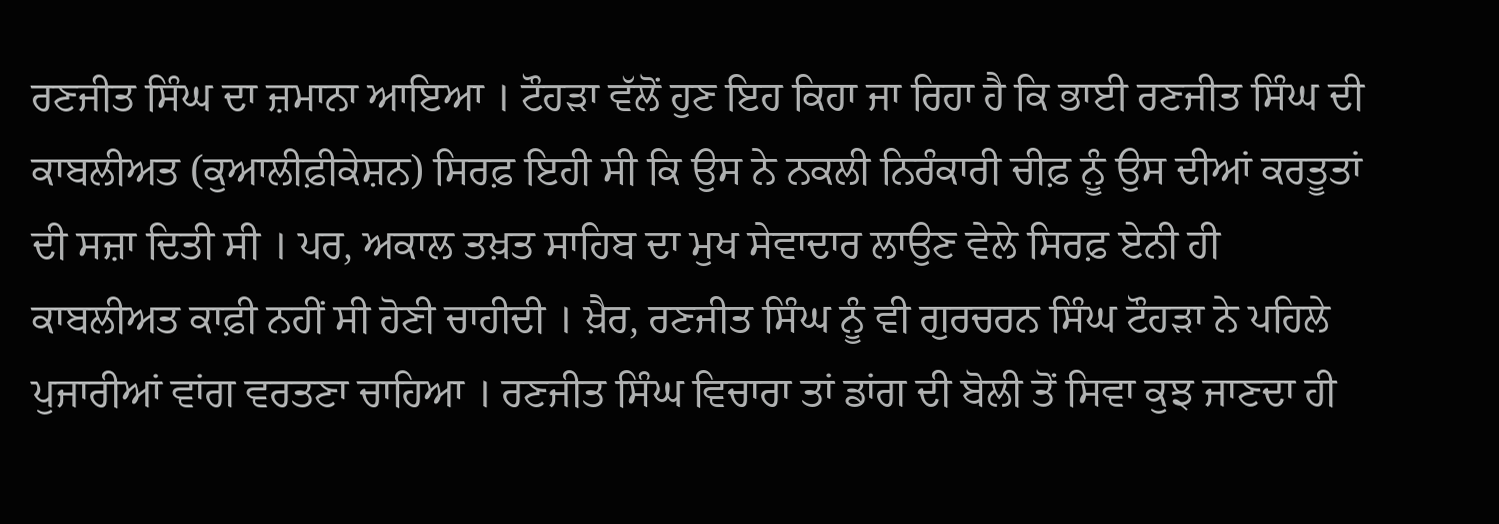ਰਣਜੀਤ ਸਿੰਘ ਦਾ ਜ਼ਮਾਨਾ ਆਇਆ । ਟੌਹੜਾ ਵੱਲੋਂ ਹੁਣ ਇਹ ਕਿਹਾ ਜਾ ਰਿਹਾ ਹੈ ਕਿ ਭਾਈ ਰਣਜੀਤ ਸਿੰਘ ਦੀ ਕਾਬਲੀਅਤ (ਕੁਆਲੀਫ਼ੀਕੇਸ਼ਨ) ਸਿਰਫ਼ ਇਹੀ ਸੀ ਕਿ ਉਸ ਨੇ ਨਕਲੀ ਨਿਰੰਕਾਰੀ ਚੀਫ਼ ਨੂੰ ਉਸ ਦੀਆਂ ਕਰਤੂਤਾਂ ਦੀ ਸਜ਼ਾ ਦਿਤੀ ਸੀ । ਪਰ, ਅਕਾਲ ਤਖ਼ਤ ਸਾਹਿਬ ਦਾ ਮੁਖ ਸੇਵਾਦਾਰ ਲਾਉਣ ਵੇਲੇ ਸਿਰਫ਼ ਏਨੀ ਹੀ ਕਾਬਲੀਅਤ ਕਾਫ਼ੀ ਨਹੀਂ ਸੀ ਹੋਣੀ ਚਾਹੀਦੀ । ਖ਼ੈਰ, ਰਣਜੀਤ ਸਿੰਘ ਨੂੰ ਵੀ ਗੁਰਚਰਨ ਸਿੰਘ ਟੌਹੜਾ ਨੇ ਪਹਿਲੇ ਪੁਜਾਰੀਆਂ ਵਾਂਗ ਵਰਤਣਾ ਚਾਹਿਆ । ਰਣਜੀਤ ਸਿੰਘ ਵਿਚਾਰਾ ਤਾਂ ਡਾਂਗ ਦੀ ਬੋਲੀ ਤੋਂ ਸਿਵਾ ਕੁਝ ਜਾਣਦਾ ਹੀ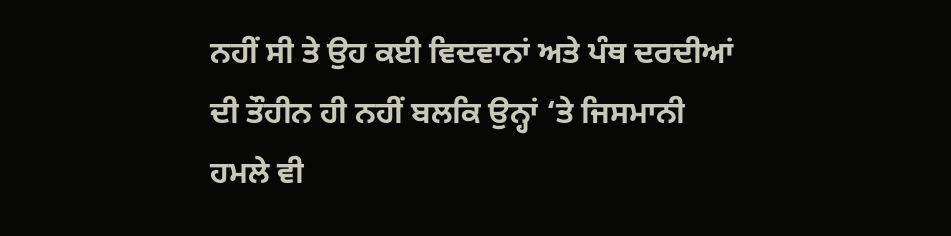ਨਹੀਂ ਸੀ ਤੇ ਉਹ ਕਈ ਵਿਦਵਾਨਾਂ ਅਤੇ ਪੰਥ ਦਰਦੀਆਂ ਦੀ ਤੌਹੀਨ ਹੀ ਨਹੀਂ ਬਲਕਿ ਉਨ੍ਹਾਂ ‘ਤੇ ਜਿਸਮਾਨੀ ਹਮਲੇ ਵੀ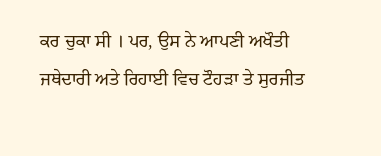ਕਰ ਚੁਕਾ ਸੀ । ਪਰ, ਉਸ ਨੇ ਆਪਣੀ ਅਖੌਤੀ ਜਥੇਦਾਰੀ ਅਤੇ ਰਿਹਾਈ ਵਿਚ ਟੌਹੜਾ ਤੇ ਸੁਰਜੀਤ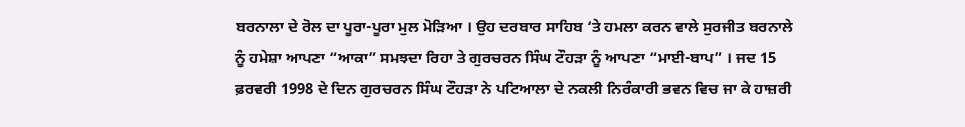ਬਰਨਾਲਾ ਦੇ ਰੋਲ ਦਾ ਪੂਰਾ-ਪੂਰਾ ਮੁਲ ਮੋੜਿਆ । ਉਹ ਦਰਬਾਰ ਸਾਹਿਬ ‘ਤੇ ਹਮਲਾ ਕਰਨ ਵਾਲੇ ਸੁਰਜੀਤ ਬਰਨਾਲੇ ਨੂੰ ਹਮੇਸ਼ਾ ਆਪਣਾ “ਆਕਾ” ਸਮਝਦਾ ਰਿਹਾ ਤੇ ਗੁਰਚਰਨ ਸਿੰਘ ਟੌਹੜਾ ਨੂੰ ਆਪਣਾ “ਮਾਈ-ਬਾਪ” । ਜਦ 15 ਫ਼ਰਵਰੀ 1998 ਦੇ ਦਿਨ ਗੁਰਚਰਨ ਸਿੰਘ ਟੌਹੜਾ ਨੇ ਪਟਿਆਲਾ ਦੇ ਨਕਲੀ ਨਿਰੰਕਾਰੀ ਭਵਨ ਵਿਚ ਜਾ ਕੇ ਹਾਜ਼ਰੀ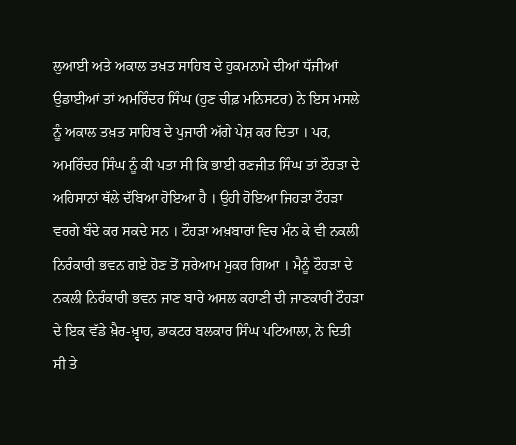ਲੁਆਈ ਅਤੇ ਅਕਾਲ ਤਖ਼ਤ ਸਾਹਿਬ ਦੇ ਹੁਕਮਨਾਮੇ ਦੀਆਂ ਧੱਜੀਆਂ ਉਡਾਈਆਂ ਤਾਂ ਅਮਰਿੰਦਰ ਸਿੰਘ (ਹੁਣ ਚੀਫ਼ ਮਨਿਸਟਰ) ਨੇ ਇਸ ਮਸਲੇ ਨੂੰ ਅਕਾਲ ਤਖ਼ਤ ਸਾਹਿਬ ਦੇ ਪੁਜਾਰੀ ਅੱਗੇ ਪੇਸ਼ ਕਰ ਦਿਤਾ । ਪਰ, ਅਮਰਿੰਦਰ ਸਿੰਘ ਨੂੰ ਕੀ ਪਤਾ ਸੀ ਕਿ ਭਾਈ ਰਣਜੀਤ ਸਿੰਘ ਤਾਂ ਟੌਹੜਾ ਦੇ ਅਹਿਸਾਨਾਂ ਥੱਲੇ ਦੱਬਿਆ ਹੋਇਆ ਹੈ । ਉਹੀ ਹੋਇਆ ਜਿਹੜਾ ਟੌਹੜਾ ਵਰਗੇ ਬੰਦੇ ਕਰ ਸਕਦੇ ਸਨ । ਟੌਹੜਾ ਅਖ਼ਬਾਰਾਂ ਵਿਚ ਮੰਨ ਕੇ ਵੀ ਨਕਲੀ ਨਿਰੰਕਾਰੀ ਭਵਨ ਗਏ ਹੋਣ ਤੋਂ ਸ਼ਰੇਆਮ ਮੁਕਰ ਗਿਆ । ਮੈਨੂੰ ਟੌਹੜਾ ਦੇ ਨਕਲੀ ਨਿਰੰਕਾਰੀ ਭਵਨ ਜਾਣ ਬਾਰੇ ਅਸਲ ਕਹਾਣੀ ਦੀ ਜਾਣਕਾਰੀ ਟੌਹੜਾ ਦੇ ਇਕ ਵੱਡੇ ਖ਼ੈਰ-ਖ਼੍ਵਾਹ, ਡਾਕਟਰ ਬਲਕਾਰ ਸਿੰਘ ਪਟਿਆਲਾ, ਨੇ ਦਿਤੀ ਸੀ ਤੇ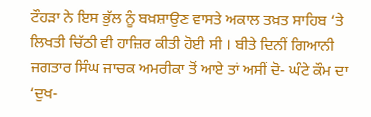ਟੌਹੜਾ ਨੇ ਇਸ ਭੁੱਲ ਨੂੰ ਬਖ਼ਸ਼ਾਉਣ ਵਾਸਤੇ ਅਕਾਲ ਤਖ਼ਤ ਸਾਹਿਬ ‘ਤੇ ਲਿਖਤੀ ਚਿੱਠੀ ਵੀ ਹਾਜ਼ਿਰ ਕੀਤੀ ਹੋਈ ਸੀ । ਬੀਤੇ ਦਿਨੀਂ ਗਿਆਨੀ ਜਗਤਾਰ ਸਿੰਘ ਜਾਚਕ ਅਮਰੀਕਾ ਤੋਂ ਆਏ ਤਾਂ ਅਸੀਂ ਦੋ- ਘੰਟੇ ਕੌਮ ਦਾ ‘ਦੁਖ-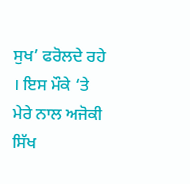ਸੁਖ’ ਫਰੋਲਦੇ ਰਹੇ । ਇਸ ਮੌਕੇ ‘ਤੇ ਮੇਰੇ ਨਾਲ ਅਜੋਕੀ ਸਿੱਖ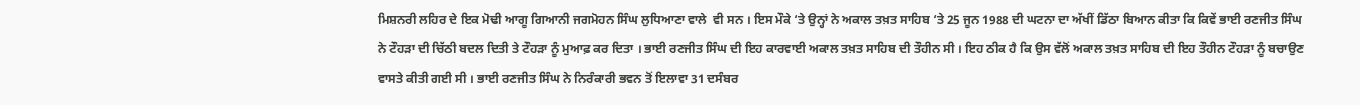ਮਿਸ਼ਨਰੀ ਲਹਿਰ ਦੇ ਇਕ ਮੋਢੀ ਆਗੂ ਗਿਆਨੀ ਜਗਮੋਹਨ ਸਿੰਘ ਲੁਧਿਆਣਾ ਵਾਲੇ  ਵੀ ਸਨ । ਇਸ ਮੌਕੇ ‘ਤੇ ਉਨ੍ਹਾਂ ਨੇ ਅਕਾਲ ਤਖ਼ਤ ਸਾਹਿਬ ‘ਤੇ 25 ਜੂਨ 1988 ਦੀ ਘਟਨਾ ਦਾ ਅੱਖੀਂ ਡਿੱਠਾ ਬਿਆਨ ਕੀਤਾ ਕਿ ਕਿਵੇਂ ਭਾਈ ਰਣਜੀਤ ਸਿੰਘ ਨੇ ਟੌਹੜਾ ਦੀ ਚਿੱਠੀ ਬਦਲ ਦਿਤੀ ਤੇ ਟੌਹੜਾ ਨੂੰ ਮੁਆਫ਼ ਕਰ ਦਿਤਾ । ਭਾਈ ਰਣਜੀਤ ਸਿੰਘ ਦੀ ਇਹ ਕਾਰਵਾਈ ਅਕਾਲ ਤਖ਼ਤ ਸਾਹਿਬ ਦੀ ਤੌਹੀਨ ਸੀ । ਇਹ ਠੀਕ ਹੈ ਕਿ ਉਸ ਵੱਲੋਂ ਅਕਾਲ ਤਖ਼ਤ ਸਾਹਿਬ ਦੀ ਇਹ ਤੌਹੀਨ ਟੌਹੜਾ ਨੂੰ ਬਚਾਉਣ ਵਾਸਤੇ ਕੀਤੀ ਗਈ ਸੀ । ਭਾਈ ਰਣਜੀਤ ਸਿੰਘ ਨੇ ਨਿਰੰਕਾਰੀ ਭਵਨ ਤੋਂ ਇਲਾਵਾ 31 ਦਸੰਬਰ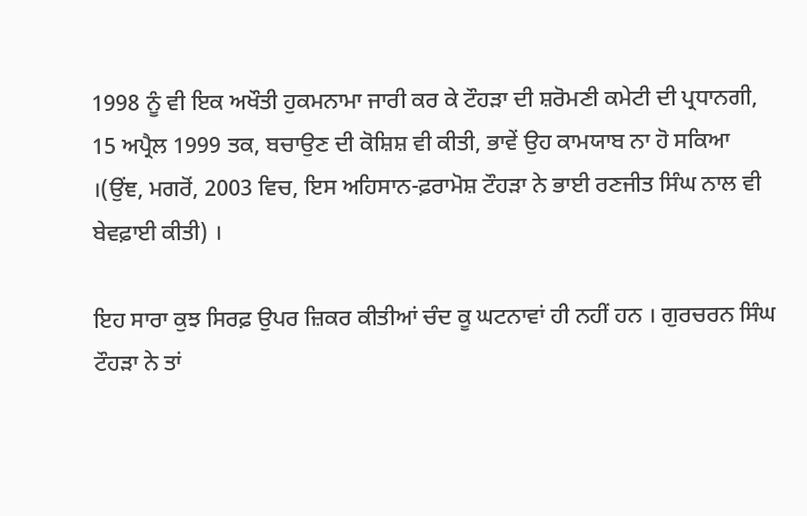1998 ਨੂੰ ਵੀ ਇਕ ਅਖੌਤੀ ਹੁਕਮਨਾਮਾ ਜਾਰੀ ਕਰ ਕੇ ਟੌਹੜਾ ਦੀ ਸ਼ਰੋਮਣੀ ਕਮੇਟੀ ਦੀ ਪ੍ਰਧਾਨਗੀ, 15 ਅਪ੍ਰੈਲ 1999 ਤਕ, ਬਚਾਉਣ ਦੀ ਕੋਸ਼ਿਸ਼ ਵੀ ਕੀਤੀ, ਭਾਵੇਂ ਉਹ ਕਾਮਯਾਬ ਨਾ ਹੋ ਸਕਿਆ ।(ਉਂਞ, ਮਗਰੋਂ, 2003 ਵਿਚ, ਇਸ ਅਹਿਸਾਨ-ਫ਼ਰਾਮੋਸ਼ ਟੌਹੜਾ ਨੇ ਭਾਈ ਰਣਜੀਤ ਸਿੰਘ ਨਾਲ ਵੀ ਬੇਵਫ਼ਾਈ ਕੀਤੀ) ।

ਇਹ ਸਾਰਾ ਕੁਝ ਸਿਰਫ਼ ਉਪਰ ਜ਼ਿਕਰ ਕੀਤੀਆਂ ਚੰਦ ਕੂ ਘਟਨਾਵਾਂ ਹੀ ਨਹੀਂ ਹਨ । ਗੁਰਚਰਨ ਸਿੰਘ ਟੌਹੜਾ ਨੇ ਤਾਂ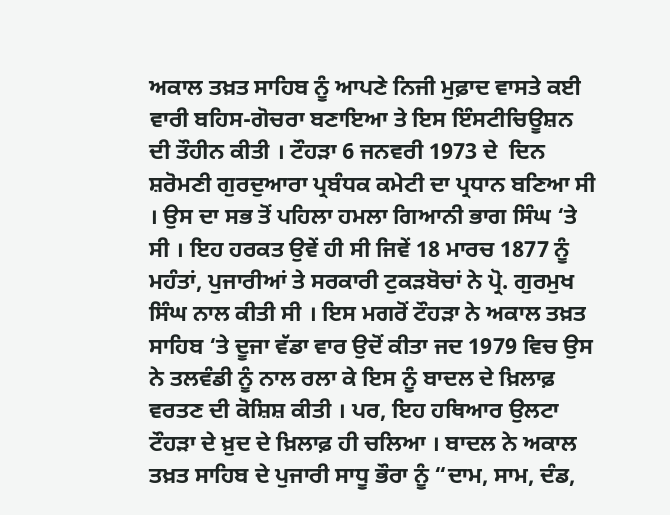ਅਕਾਲ ਤਖ਼ਤ ਸਾਹਿਬ ਨੂੰ ਆਪਣੇ ਨਿਜੀ ਮੁਫ਼ਾਦ ਵਾਸਤੇ ਕਈ ਵਾਰੀ ਬਹਿਸ-ਗੋਚਰਾ ਬਣਾਇਆ ਤੇ ਇਸ ਇੰਸਟੀਚਿਊਸ਼ਨ ਦੀ ਤੌਹੀਨ ਕੀਤੀ । ਟੌਹੜਾ 6 ਜਨਵਰੀ 1973 ਦੇ  ਦਿਨ ਸ਼ਰੋਮਣੀ ਗੁਰਦੁਆਰਾ ਪ੍ਰਬੰਧਕ ਕਮੇਟੀ ਦਾ ਪ੍ਰਧਾਨ ਬਣਿਆ ਸੀ । ਉਸ ਦਾ ਸਭ ਤੋਂ ਪਹਿਲਾ ਹਮਲਾ ਗਿਆਨੀ ਭਾਗ ਸਿੰਘ ‘ਤੇ ਸੀ । ਇਹ ਹਰਕਤ ਉਵੇਂ ਹੀ ਸੀ ਜਿਵੇਂ 18 ਮਾਰਚ 1877 ਨੂੰ ਮਹੰਤਾਂ, ਪੁਜਾਰੀਆਂ ਤੇ ਸਰਕਾਰੀ ਟੁਕੜਬੋਚਾਂ ਨੇ ਪ੍ਰੋ. ਗੁਰਮੁਖ ਸਿੰਘ ਨਾਲ ਕੀਤੀ ਸੀ । ਇਸ ਮਗਰੋਂ ਟੌਹੜਾ ਨੇ ਅਕਾਲ ਤਖ਼ਤ ਸਾਹਿਬ ‘ਤੇ ਦੂਜਾ ਵੱਡਾ ਵਾਰ ਉਦੋਂ ਕੀਤਾ ਜਦ 1979 ਵਿਚ ਉਸ ਨੇ ਤਲਵੰਡੀ ਨੂੰ ਨਾਲ ਰਲਾ ਕੇ ਇਸ ਨੂੰ ਬਾਦਲ ਦੇ ਖ਼ਿਲਾਫ਼ ਵਰਤਣ ਦੀ ਕੋਸ਼ਿਸ਼ ਕੀਤੀ । ਪਰ, ਇਹ ਹਥਿਆਰ ਉਲਟਾ ਟੌਹੜਾ ਦੇ ਖ਼ੁਦ ਦੇ ਖ਼ਿਲਾਫ਼ ਹੀ ਚਲਿਆ । ਬਾਦਲ ਨੇ ਅਕਾਲ ਤਖ਼ਤ ਸਾਹਿਬ ਦੇ ਪੁਜਾਰੀ ਸਾਧੂ ਭੌਰਾ ਨੂੰ “ਦਾਮ, ਸਾਮ, ਦੰਡ,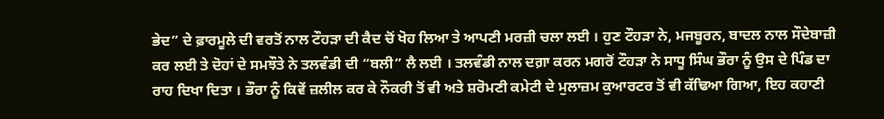ਭੇਦ” ਦੇ ਫ਼ਾਰਮੂਲੇ ਦੀ ਵਰਤੋਂ ਨਾਲ ਟੌਹੜਾ ਦੀ ਕੈਦ ਚੋਂ ਖੋਹ ਲਿਆ ਤੇ ਆਪਣੀ ਮਰਜ਼ੀ ਚਲਾ ਲਈ । ਹੁਣ ਟੌਹੜਾ ਨੇ, ਮਜਬੂਰਨ, ਬਾਦਲ ਨਾਲ ਸੌਦੇਬਾਜ਼ੀ ਕਰ ਲਈ ਤੇ ਦੋਹਾਂ ਦੇ ਸਮਝੌਤੇ ਨੇ ਤਲਵੰਡੀ ਦੀ “ਬਲੀ” ਲੈ ਲਈ । ਤਲਵੰਡੀ ਨਾਲ ਦਗ਼ਾ ਕਰਨ ਮਗਰੋਂ ਟੌਹੜਾ ਨੇ ਸਾਧੂ ਸਿੰਘ ਭੌਰਾ ਨੂੰ ਉਸ ਦੇ ਪਿੰਡ ਦਾ ਰਾਹ ਦਿਖਾ ਦਿਤਾ । ਭੌਰਾ ਨੂੰ ਕਿਵੇਂ ਜ਼ਲੀਲ ਕਰ ਕੇ ਨੌਕਰੀ ਤੋਂ ਵੀ ਅਤੇ ਸ਼ਰੋਮਣੀ ਕਮੇਟੀ ਦੇ ਮੁਲਾਜ਼ਮ ਕੁਆਰਟਰ ਤੋਂ ਵੀ ਕੱਢਿਆ ਗਿਆ, ਇਹ ਕਹਾਣੀ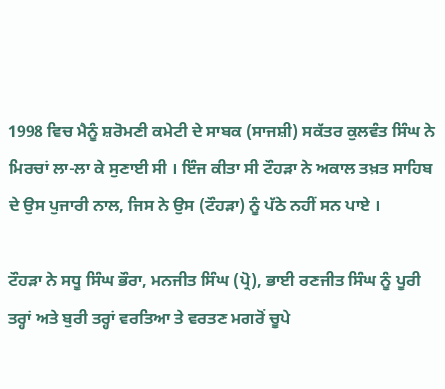1998 ਵਿਚ ਮੈਨੂੰ ਸ਼ਰੋਮਣੀ ਕਮੇਟੀ ਦੇ ਸਾਬਕ (ਸਾਜਸ਼ੀ) ਸਕੱਤਰ ਕੁਲਵੰਤ ਸਿੰਘ ਨੇ ਮਿਰਚਾਂ ਲਾ-ਲਾ ਕੇ ਸੁਣਾਈ ਸੀ । ਇੰਜ ਕੀਤਾ ਸੀ ਟੌਹੜਾ ਨੇ ਅਕਾਲ ਤਖ਼ਤ ਸਾਹਿਬ ਦੇ ਉਸ ਪੁਜਾਰੀ ਨਾਲ, ਜਿਸ ਨੇ ਉਸ (ਟੌਹੜਾ) ਨੂੰ ਪੱਠੇ ਨਹੀਂ ਸਨ ਪਾਏ ।

ਟੌਹੜਾ ਨੇ ਸਧੂ ਸਿੰਘ ਭੌਰਾ, ਮਨਜੀਤ ਸਿੰਘ (ਪ੍ਰੋ), ਭਾਈ ਰਣਜੀਤ ਸਿੰਘ ਨੂੰ ਪੂਰੀ ਤਰ੍ਹਾਂ ਅਤੇ ਬੁਰੀ ਤਰ੍ਹਾਂ ਵਰਤਿਆ ਤੇ ਵਰਤਣ ਮਗਰੋਂ ਚੂਪੇ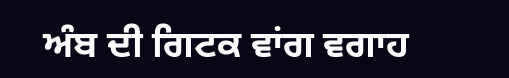ਅੰਬ ਦੀ ਗਿਟਕ ਵਾਂਗ ਵਗਾਹ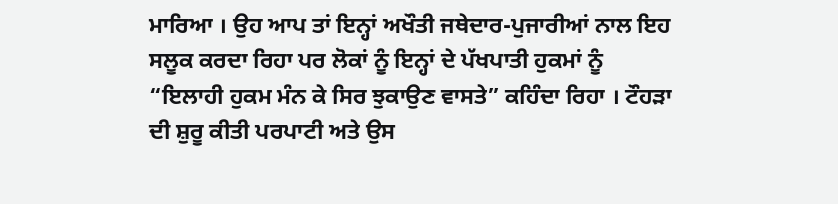ਮਾਰਿਆ । ਉਹ ਆਪ ਤਾਂ ਇਨ੍ਹਾਂ ਅਖੌਤੀ ਜਥੇਦਾਰ-ਪੁਜਾਰੀਆਂ ਨਾਲ ਇਹ ਸਲੂਕ ਕਰਦਾ ਰਿਹਾ ਪਰ ਲੋਕਾਂ ਨੂੰ ਇਨ੍ਹਾਂ ਦੇ ਪੱਖਪਾਤੀ ਹੁਕਮਾਂ ਨੂੰ “ਇਲਾਹੀ ਹੁਕਮ ਮੰਨ ਕੇ ਸਿਰ ਝੁਕਾਉਣ ਵਾਸਤੇ” ਕਹਿੰਦਾ ਰਿਹਾ । ਟੌਹੜਾ ਦੀ ਸ਼ੁਰੂ ਕੀਤੀ ਪਰਪਾਟੀ ਅਤੇ ਉਸ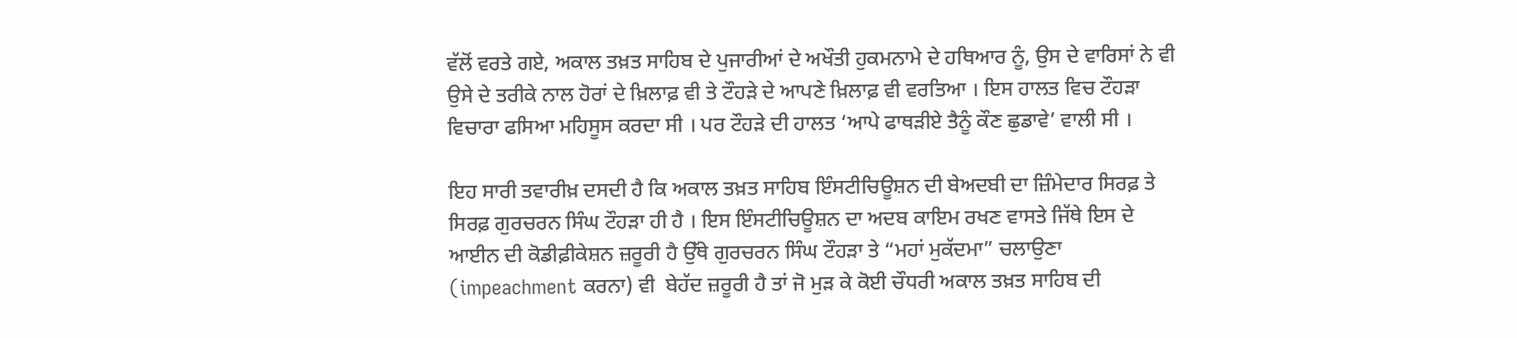ਵੱਲੋਂ ਵਰਤੇ ਗਏ, ਅਕਾਲ ਤਖ਼ਤ ਸਾਹਿਬ ਦੇ ਪੁਜਾਰੀਆਂ ਦੇ ਅਖੌਤੀ ਹੁਕਮਨਾਮੇ ਦੇ ਹਥਿਆਰ ਨੂੰ, ਉਸ ਦੇ ਵਾਰਿਸਾਂ ਨੇ ਵੀ ਉਸੇ ਦੇ ਤਰੀਕੇ ਨਾਲ ਹੋਰਾਂ ਦੇ ਖ਼ਿਲਾਫ਼ ਵੀ ਤੇ ਟੌਹੜੇ ਦੇ ਆਪਣੇ ਖ਼ਿਲਾਫ਼ ਵੀ ਵਰਤਿਆ । ਇਸ ਹਾਲਤ ਵਿਚ ਟੌਹੜਾ ਵਿਚਾਰਾ ਫਸਿਆ ਮਹਿਸੂਸ ਕਰਦਾ ਸੀ । ਪਰ ਟੌਹੜੇ ਦੀ ਹਾਲਤ ‘ਆਪੇ ਫਾਥੜੀਏ ਤੈਨੂੰ ਕੌਣ ਛੁਡਾਵੇ’ ਵਾਲੀ ਸੀ ।

ਇਹ ਸਾਰੀ ਤਵਾਰੀਖ਼ ਦਸਦੀ ਹੈ ਕਿ ਅਕਾਲ ਤਖ਼ਤ ਸਾਹਿਬ ਇੰਸਟੀਚਿਊਸ਼ਨ ਦੀ ਬੇਅਦਬੀ ਦਾ ਜ਼ਿੰਮੇਦਾਰ ਸਿਰਫ਼ ਤੇ ਸਿਰਫ਼ ਗੁਰਚਰਨ ਸਿੰਘ ਟੌਹੜਾ ਹੀ ਹੈ । ਇਸ ਇੰਸਟੀਚਿਊਸ਼ਨ ਦਾ ਅਦਬ ਕਾਇਮ ਰਖਣ ਵਾਸਤੇ ਜਿੱਥੇ ਇਸ ਦੇ ਆਈਨ ਦੀ ਕੋਡੀਫ਼ੀਕੇਸ਼ਨ ਜ਼ਰੂਰੀ ਹੈ ਉੱਥੇ ਗੁਰਚਰਨ ਸਿੰਘ ਟੌਹੜਾ ਤੇ “ਮਹਾਂ ਮੁਕੱਦਮਾ” ਚਲਾਉਣਾ (impeachment ਕਰਨਾ) ਵੀ  ਬੇਹੱਦ ਜ਼ਰੂਰੀ ਹੈ ਤਾਂ ਜੋ ਮੁੜ ਕੇ ਕੋਈ ਚੌਧਰੀ ਅਕਾਲ ਤਖ਼ਤ ਸਾਹਿਬ ਦੀ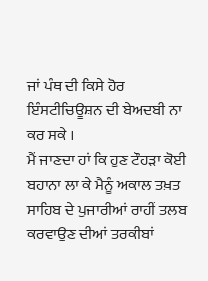ਜਾਂ ਪੰਥ ਦੀ ਕਿਸੇ ਹੋਰ ਇੰਸਟੀਚਿਊਸ਼ਨ ਦੀ ਬੇਅਦਬੀ ਨਾ ਕਰ ਸਕੇ ।
ਮੈਂ ਜਾਣਦਾ ਹਾਂ ਕਿ ਹੁਣ ਟੌਹੜਾ ਕੋਈ ਬਹਾਨਾ ਲਾ ਕੇ ਮੈਨੂੰ ਅਕਾਲ ਤਖ਼ਤ ਸਾਹਿਬ ਦੇ ਪੁਜਾਰੀਆਂ ਰਾਹੀਂ ਤਲਬ ਕਰਵਾਉਣ ਦੀਆਂ ਤਰਕੀਬਾਂ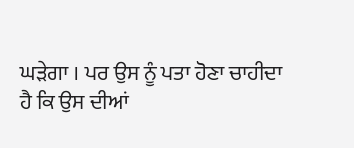ਘੜੇਗਾ । ਪਰ ਉਸ ਨੂੰ ਪਤਾ ਹੋਣਾ ਚਾਹੀਦਾ ਹੈ ਕਿ ਉਸ ਦੀਆਂ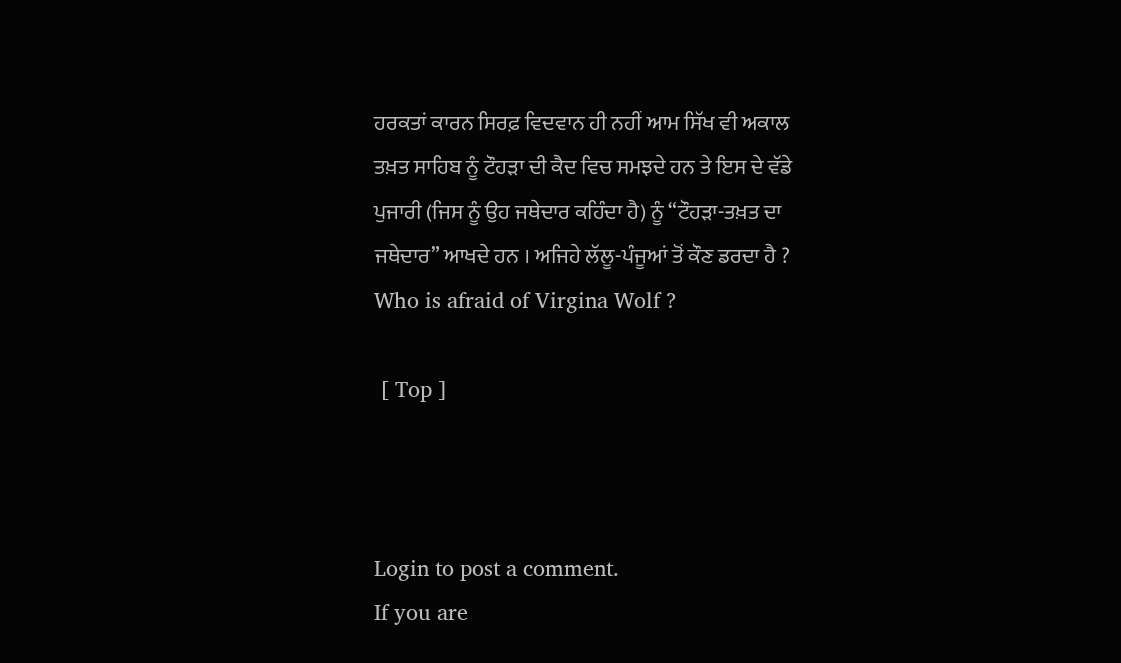ਹਰਕਤਾਂ ਕਾਰਨ ਸਿਰਫ਼ ਵਿਦਵਾਨ ਹੀ ਨਹੀਂ ਆਮ ਸਿੱਖ ਵੀ ਅਕਾਲ ਤਖ਼ਤ ਸਾਹਿਬ ਨੂੰ ਟੌਹੜਾ ਦੀ ਕੈਦ ਵਿਚ ਸਮਝਦੇ ਹਨ ਤੇ ਇਸ ਦੇ ਵੱਡੇ ਪੁਜਾਰੀ (ਜਿਸ ਨੂੰ ਉਹ ਜਥੇਦਾਰ ਕਹਿੰਦਾ ਹੈ) ਨੂੰ “ਟੌਹੜਾ-ਤਖ਼ਤ ਦਾ ਜਥੇਦਾਰ” ਆਖਦੇ ਹਨ । ਅਜਿਹੇ ਲੱਲੂ-ਪੰਜੂਆਂ ਤੋਂ ਕੌਣ ਡਰਦਾ ਹੈ ? Who is afraid of Virgina Wolf ?

 [ Top ]



Login to post a comment.
If you are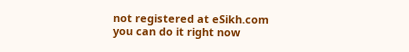not registered at eSikh.com you can do it right now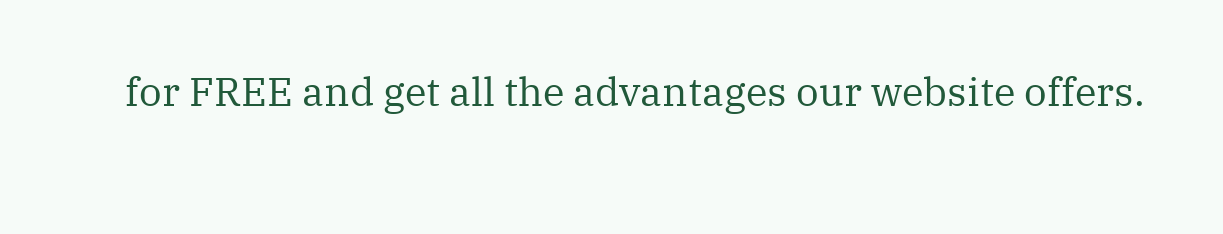for FREE and get all the advantages our website offers.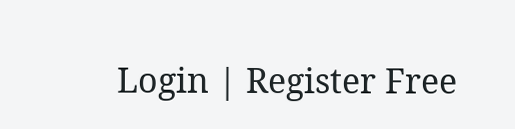Login | Register Free